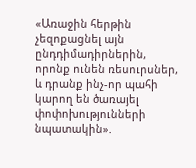«Առաջին հերթին չեզոքացնել այն ընդդիմադիրներին, որոնք ունեն ռեսուրսներ, և դրանք ինչ-որ պահի կարող են ծառայել փոփոխությունների նպատակին».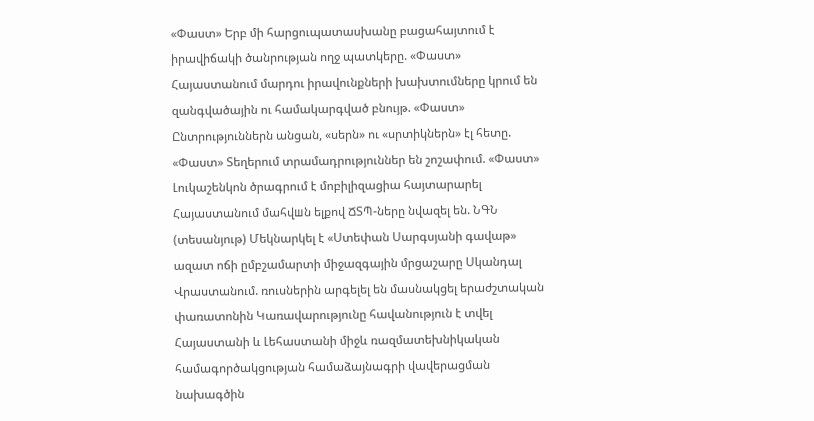«Փաստ» Երբ մի հարցուպատասխանը բացահայտում է իրավիճակի ծանրության ողջ պատկերը. «Փաստ» Հայաստանում մարդու իրավունքների խախտումները կրում են զանգվածային ու համակարգված բնույթ. «Փաստ» Ընտրություններն անցան, «սերն» ու «սրտիկներն» էլ հետը. «Փաստ» Տեղերում տրամադրություններ են շոշափում. «Փաստ» Լուկաշենկոն ծրագրում է մոբիլիզացիա հայտարարել Հայաստանում մահվшն ելքով ՃՏՊ-ները նվազել են. ՆԳՆ (տեսանյութ) Մեկնարկել է «Ստեփան Սարգսյանի գավաթ» ազատ ոճի ըմբշամարտի միջազգային մրցաշարը Սկանդալ Վրաստանում. ռուսներին արգելել են մասնակցել երաժշտական փառատոնին Կառավարությունը հավանություն է տվել Հայաստանի և Լեհաստանի միջև ռազմատեխնիկական համագործակցության համաձայնագրի վավերացման նախագծին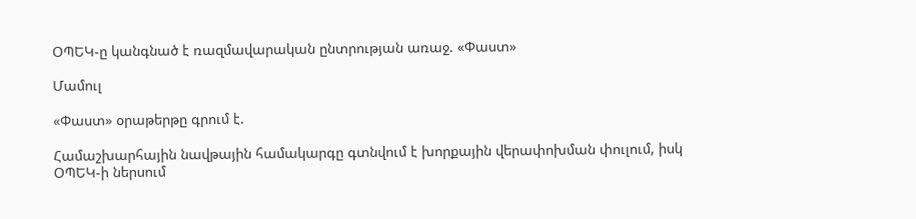ՕՊԵԿ-ը կանգնած է ռազմավարական ընտրության առաջ. «Փաստ»

Մամուլ

«Փաստ» օրաթերթը գրում է.

Համաշխարհային նավթային համակարգը գտնվում է խորքային վերափոխման փուլում, իսկ ՕՊԵԿ-ի ներսում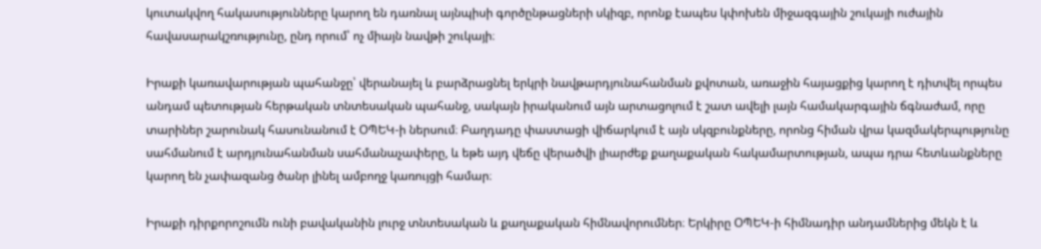կուտակվող հակասությունները կարող են դառնալ այնպիսի գործընթացների սկիզբ, որոնք էապես կփոխեն միջազգային շուկայի ուժային հավասարակշռությունը, ընդ որում՝ ոչ միայն նավթի շուկայի։

Իրաքի կառավարության պահանջը՝ վերանայել և բարձրացնել երկրի նավթարդյունահանման քվոտան, առաջին հայացքից կարող է դիտվել որպես անդամ պետության հերթական տնտեսական պահանջ, սակայն իրականում այն արտացոլում է շատ ավելի լայն համակարգային ճգնաժամ, որը տարիներ շարունակ հասունանում է ՕՊԵԿ-ի ներսում։ Բաղդադը փաստացի վիճարկում է այն սկզբունքները, որոնց հիման վրա կազմակերպությունը սահմանում է արդյունահանման սահմանաչափերը, և եթե այդ վեճը վերածվի լիարժեք քաղաքական հակամարտության, ապա դրա հետևանքները կարող են չափազանց ծանր լինել ամբողջ կառույցի համար։

Իրաքի դիրքորոշումն ունի բավականին լուրջ տնտեսական և քաղաքական հիմնավորումներ։ Երկիրը ՕՊԵԿ-ի հիմնադիր անդամներից մեկն է և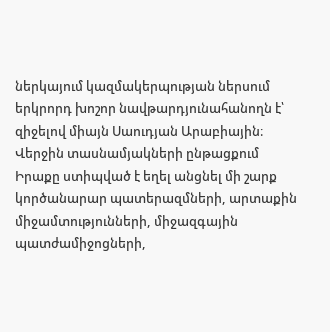ներկայում կազմակերպության ներսում երկրորդ խոշոր նավթարդյունահանողն է՝ զիջելով միայն Սաուդյան Արաբիային։ Վերջին տասնամյակների ընթացքում Իրաքը ստիպված է եղել անցնել մի շարք կործանարար պատերազմների, արտաքին միջամտությունների, միջազգային պատժամիջոցների,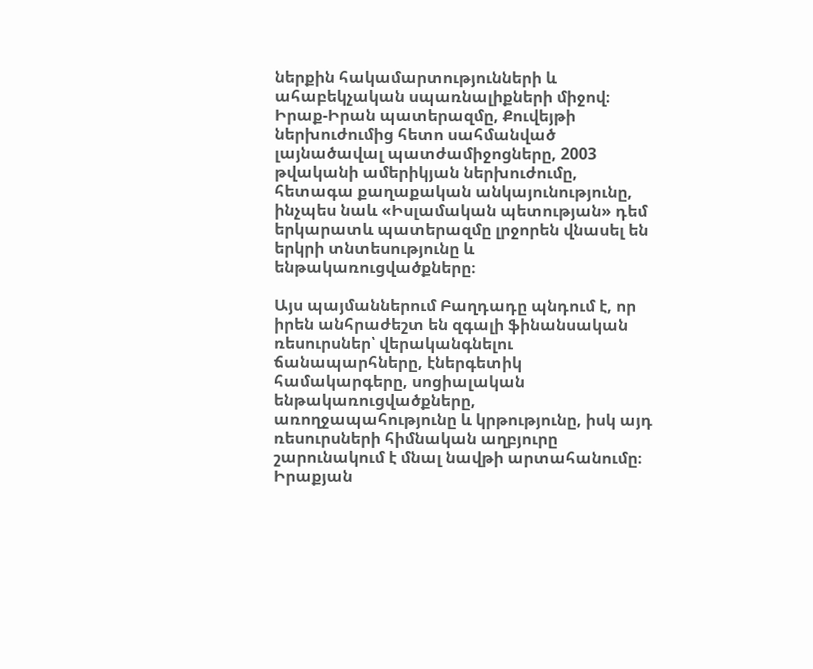ներքին հակամարտությունների և ահաբեկչական սպառնալիքների միջով։ Իրաք-Իրան պատերազմը, Քուվեյթի ներխուժումից հետո սահմանված լայնածավալ պատժամիջոցները, 2003 թվականի ամերիկյան ներխուժումը, հետագա քաղաքական անկայունությունը, ինչպես նաև «Իսլամական պետության» դեմ երկարատև պատերազմը լրջորեն վնասել են երկրի տնտեսությունը և ենթակառուցվածքները։

Այս պայմաններում Բաղդադը պնդում է, որ իրեն անհրաժեշտ են զգալի ֆինանսական ռեսուրսներ՝ վերականգնելու ճանապարհները, էներգետիկ համակարգերը, սոցիալական ենթակառուցվածքները, առողջապահությունը և կրթությունը, իսկ այդ ռեսուրսների հիմնական աղբյուրը շարունակում է մնալ նավթի արտահանումը։ Իրաքյան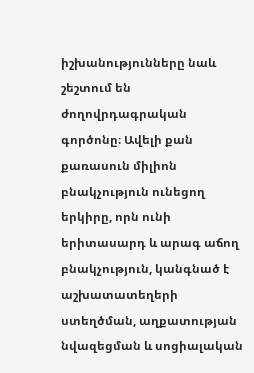իշխանությունները նաև շեշտում են ժողովրդագրական գործոնը։ Ավելի քան քառասուն միլիոն բնակչություն ունեցող երկիրը, որն ունի երիտասարդ և արագ աճող բնակչություն, կանգնած է աշխատատեղերի ստեղծման, աղքատության նվազեցման և սոցիալական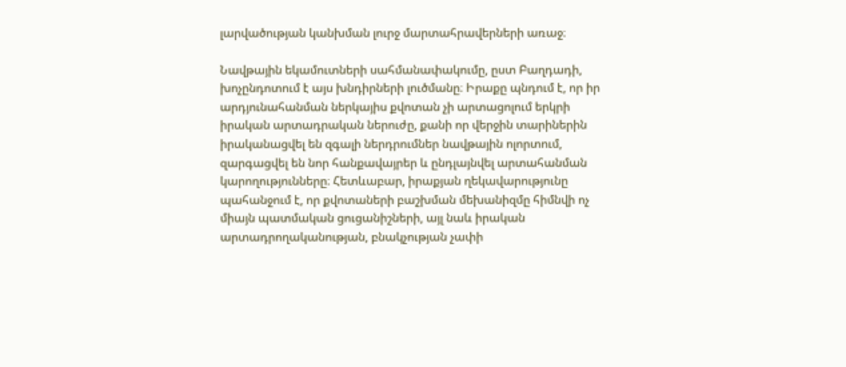լարվածության կանխման լուրջ մարտահրավերների առաջ։

Նավթային եկամուտների սահմանափակումը, ըստ Բաղդադի, խոչընդոտում է այս խնդիրների լուծմանը։ Իրաքը պնդում է, որ իր արդյունահանման ներկայիս քվոտան չի արտացոլում երկրի իրական արտադրական ներուժը, քանի որ վերջին տարիներին իրականացվել են զգալի ներդրումներ նավթային ոլորտում, զարգացվել են նոր հանքավայրեր և ընդլայնվել արտահանման կարողությունները։ Հետևաբար, իրաքյան ղեկավարությունը պահանջում է, որ քվոտաների բաշխման մեխանիզմը հիմնվի ոչ միայն պատմական ցուցանիշների, այլ նաև իրական արտադրողականության, բնակչության չափի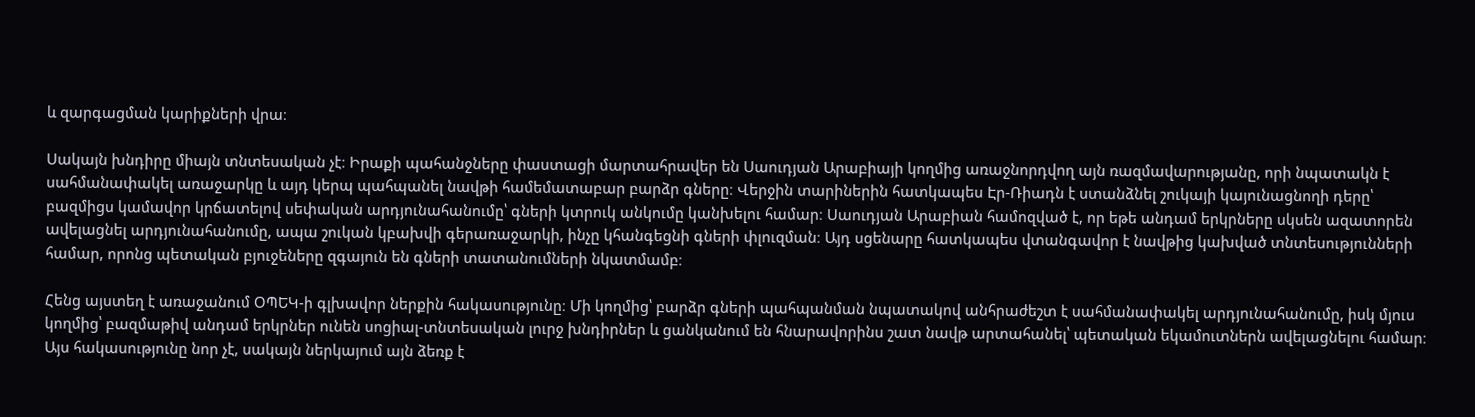և զարգացման կարիքների վրա։

Սակայն խնդիրը միայն տնտեսական չէ։ Իրաքի պահանջները փաստացի մարտահրավեր են Սաուդյան Արաբիայի կողմից առաջնորդվող այն ռազմավարությանը, որի նպատակն է սահմանափակել առաջարկը և այդ կերպ պահպանել նավթի համեմատաբար բարձր գները։ Վերջին տարիներին հատկապես Էր-Ռիադն է ստանձնել շուկայի կայունացնողի դերը՝ բազմիցս կամավոր կրճատելով սեփական արդյունահանումը՝ գների կտրուկ անկումը կանխելու համար։ Սաուդյան Արաբիան համոզված է, որ եթե անդամ երկրները սկսեն ազատորեն ավելացնել արդյունահանումը, ապա շուկան կբախվի գերառաջարկի, ինչը կհանգեցնի գների փլուզման։ Այդ սցենարը հատկապես վտանգավոր է նավթից կախված տնտեսությունների համար, որոնց պետական բյուջեները զգայուն են գների տատանումների նկատմամբ։

Հենց այստեղ է առաջանում ՕՊԵԿ-ի գլխավոր ներքին հակասությունը։ Մի կողմից՝ բարձր գների պահպանման նպատակով անհրաժեշտ է սահմանափակել արդյունահանումը, իսկ մյուս կողմից՝ բազմաթիվ անդամ երկրներ ունեն սոցիալ-տնտեսական լուրջ խնդիրներ և ցանկանում են հնարավորինս շատ նավթ արտահանել՝ պետական եկամուտներն ավելացնելու համար։ Այս հակասությունը նոր չէ, սակայն ներկայում այն ձեռք է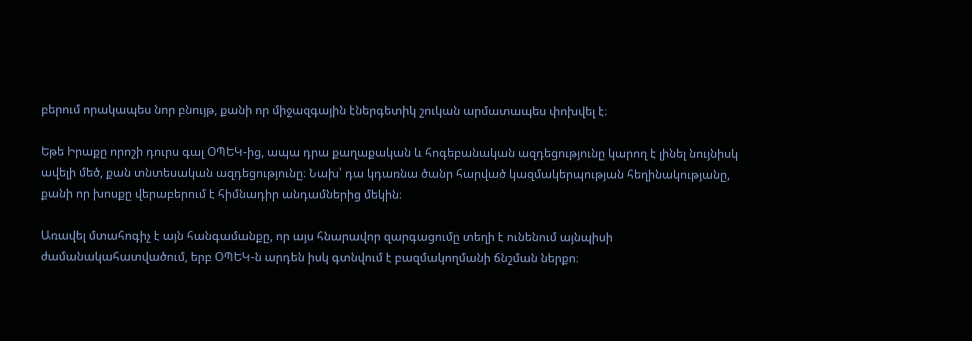բերում որակապես նոր բնույթ, քանի որ միջազգային էներգետիկ շուկան արմատապես փոխվել է։

Եթե Իրաքը որոշի դուրս գալ ՕՊԵԿ-ից, ապա դրա քաղաքական և հոգեբանական ազդեցությունը կարող է լինել նույնիսկ ավելի մեծ, քան տնտեսական ազդեցությունը։ Նախ՝ դա կդառնա ծանր հարված կազմակերպության հեղինակությանը, քանի որ խոսքը վերաբերում է հիմնադիր անդամներից մեկին։

Առավել մտահոգիչ է այն հանգամանքը, որ այս հնարավոր զարգացումը տեղի է ունենում այնպիսի ժամանակահատվածում, երբ ՕՊԵԿ-ն արդեն իսկ գտնվում է բազմակողմանի ճնշման ներքո։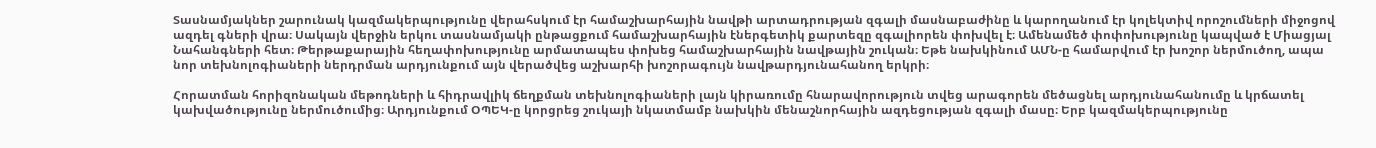Տասնամյակներ շարունակ կազմակերպությունը վերահսկում էր համաշխարհային նավթի արտադրության զգալի մասնաբաժինը և կարողանում էր կոլեկտիվ որոշումների միջոցով ազդել գների վրա։ Սակայն վերջին երկու տասնամյակի ընթացքում համաշխարհային էներգետիկ քարտեզը զգալիորեն փոխվել է։ Ամենամեծ փոփոխությունը կապված է Միացյալ Նահանգների հետ։ Թերթաքարային հեղափոխությունը արմատապես փոխեց համաշխարհային նավթային շուկան։ Եթե նախկինում ԱՄՆ-ը համարվում էր խոշոր ներմուծող, ապա նոր տեխնոլոգիաների ներդրման արդյունքում այն վերածվեց աշխարհի խոշորագույն նավթարդյունահանող երկրի։

Հորատման հորիզոնական մեթոդների և հիդրավլիկ ճեղքման տեխնոլոգիաների լայն կիրառումը հնարավորություն տվեց արագորեն մեծացնել արդյունահանումը և կրճատել կախվածությունը ներմուծումից։ Արդյունքում ՕՊԵԿ-ը կորցրեց շուկայի նկատմամբ նախկին մենաշնորհային ազդեցության զգալի մասը։ Երբ կազմակերպությունը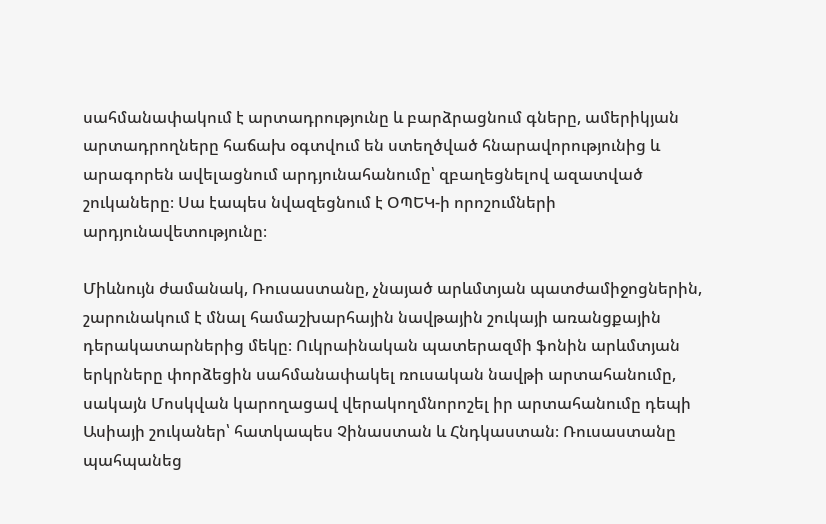սահմանափակում է արտադրությունը և բարձրացնում գները, ամերիկյան արտադրողները հաճախ օգտվում են ստեղծված հնարավորությունից և արագորեն ավելացնում արդյունահանումը՝ զբաղեցնելով ազատված շուկաները։ Սա էապես նվազեցնում է ՕՊԵԿ-ի որոշումների արդյունավետությունը։

Միևնույն ժամանակ, Ռուսաստանը, չնայած արևմտյան պատժամիջոցներին, շարունակում է մնալ համաշխարհային նավթային շուկայի առանցքային դերակատարներից մեկը։ Ուկրաինական պատերազմի ֆոնին արևմտյան երկրները փորձեցին սահմանափակել ռուսական նավթի արտահանումը, սակայն Մոսկվան կարողացավ վերակողմնորոշել իր արտահանումը դեպի Ասիայի շուկաներ՝ հատկապես Չինաստան և Հնդկաստան։ Ռուսաստանը պահպանեց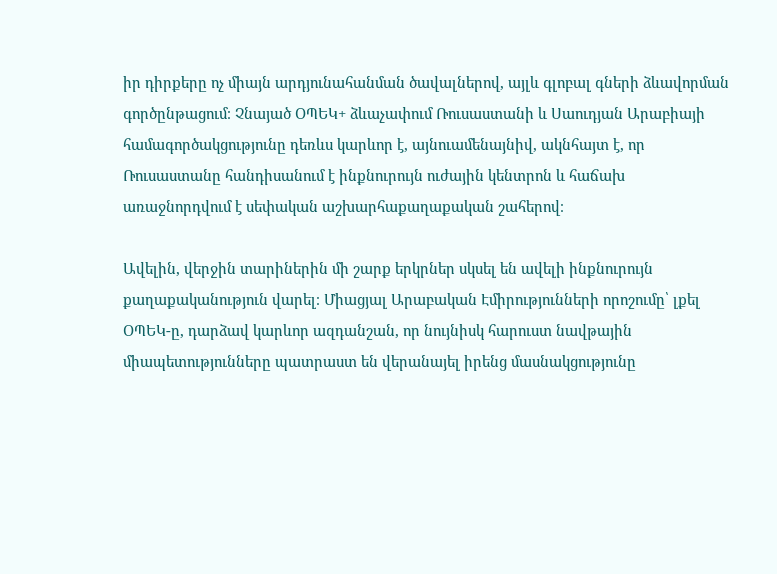իր դիրքերը ոչ միայն արդյունահանման ծավալներով, այլև գլոբալ գների ձևավորման գործընթացում։ Չնայած ՕՊԵԿ+ ձևաչափում Ռուսաստանի և Սաուդյան Արաբիայի համագործակցությունը դեռևս կարևոր է, այնուամենայնիվ, ակնհայտ է, որ Ռուսաստանը հանդիսանում է ինքնուրույն ուժային կենտրոն և հաճախ առաջնորդվում է սեփական աշխարհաքաղաքական շահերով։

Ավելին, վերջին տարիներին մի շարք երկրներ սկսել են ավելի ինքնուրույն քաղաքականություն վարել։ Միացյալ Արաբական Էմիրությունների որոշումը՝ լքել ՕՊԵԿ-ը, դարձավ կարևոր ազդանշան, որ նույնիսկ հարուստ նավթային միապետությունները պատրաստ են վերանայել իրենց մասնակցությունը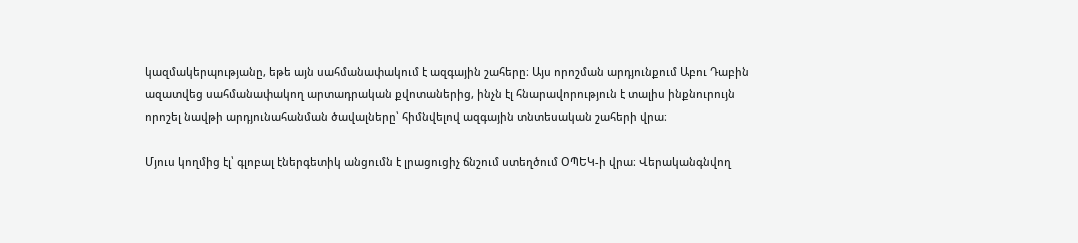կազմակերպությանը, եթե այն սահմանափակում է ազգային շահերը։ Այս որոշման արդյունքում Աբու Դաբին ազատվեց սահմանափակող արտադրական քվոտաներից, ինչն էլ հնարավորություն է տալիս ինքնուրույն որոշել նավթի արդյունահանման ծավալները՝ հիմնվելով ազգային տնտեսական շահերի վրա։

Մյուս կողմից էլ՝ գլոբալ էներգետիկ անցումն է լրացուցիչ ճնշում ստեղծում ՕՊԵԿ-ի վրա։ Վերականգնվող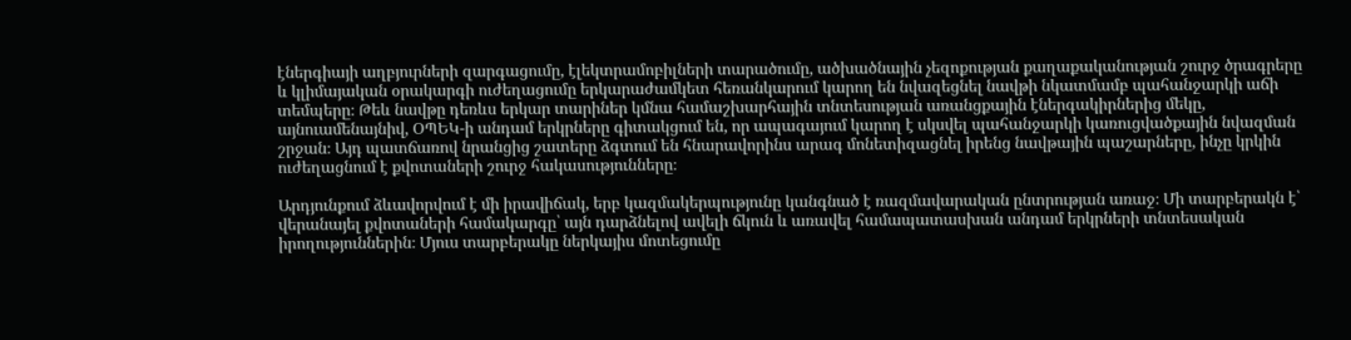էներգիայի աղբյուրների զարգացումը, էլեկտրամոբիլների տարածումը, ածխածնային չեզոքության քաղաքականության շուրջ ծրագրերը և կլիմայական օրակարգի ուժեղացումը երկարաժամկետ հեռանկարում կարող են նվազեցնել նավթի նկատմամբ պահանջարկի աճի տեմպերը։ Թեև նավթը դեռևս երկար տարիներ կմնա համաշխարհային տնտեսության առանցքային էներգակիրներից մեկը, այնուամենայնիվ, ՕՊԵԿ-ի անդամ երկրները գիտակցում են, որ ապագայում կարող է սկսվել պահանջարկի կառուցվածքային նվազման շրջան։ Այդ պատճառով նրանցից շատերը ձգտում են հնարավորինս արագ մոնետիզացնել իրենց նավթային պաշարները, ինչը կրկին ուժեղացնում է քվոտաների շուրջ հակասությունները։

Արդյունքում ձևավորվում է մի իրավիճակ, երբ կազմակերպությունը կանգնած է ռազմավարական ընտրության առաջ։ Մի տարբերակն է՝ վերանայել քվոտաների համակարգը՝ այն դարձնելով ավելի ճկուն և առավել համապատասխան անդամ երկրների տնտեսական իրողություններին։ Մյուս տարբերակը ներկայիս մոտեցումը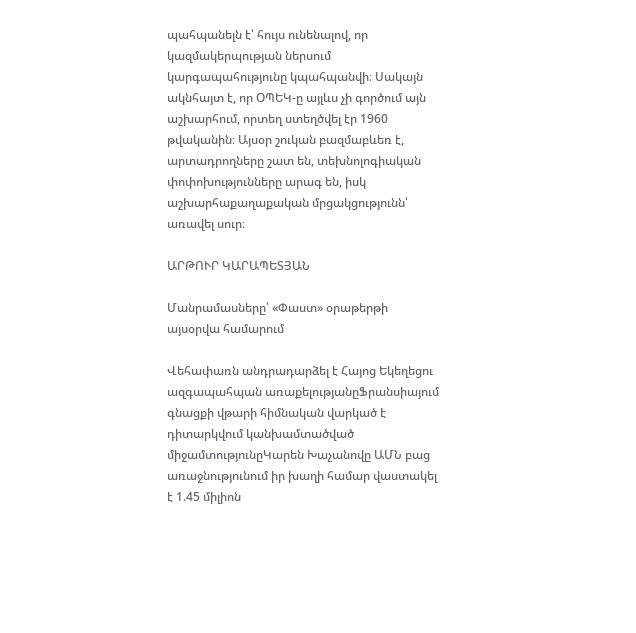պահպանելն է՝ հույս ունենալով, որ կազմակերպության ներսում կարգապահությունը կպահպանվի։ Սակայն ակնհայտ է, որ ՕՊԵԿ-ը այլևս չի գործում այն աշխարհում, որտեղ ստեղծվել էր 1960 թվականին։ Այսօր շուկան բազմաբևեռ է, արտադրողները շատ են, տեխնոլոգիական փոփոխությունները արագ են, իսկ աշխարհաքաղաքական մրցակցությունն՝ առավել սուր։

ԱՐԹՈՒՐ ԿԱՐԱՊԵՏՅԱՆ

Մանրամասները՝ «Փաստ» օրաթերթի այսօրվա համարում

Վեհափառն անդրադարձել է Հայոց Եկեղեցու ազգապահպան առաքելությանըՖրանսիայում գնացքի վթարի հիմնական վարկած է դիտարկվում կանխամտածված միջամտությունըԿարեն Խաչանովը ԱՄՆ բաց առաջնությունում իր խաղի համար վաստակել է 1.45 միլիոն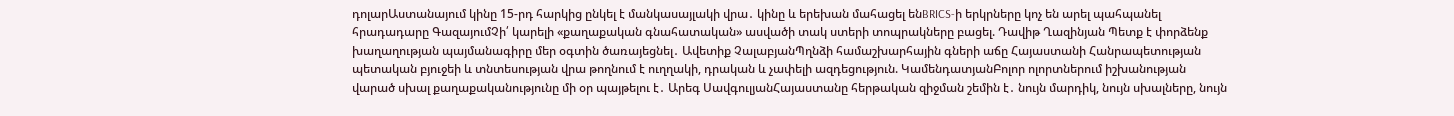դոլարԱստանայում կինը 15-րդ հարկից ընկել է մանկասայլակի վրա․ կինը և երեխան մահացել ենBRICS-ի երկրները կոչ են արել պահպանել հրադադարը ԳազայումՉի՛ կարելի «քաղաքական գնահատական» ասվածի տակ ստերի տոպրակները բացել. Դավիթ Ղազինյան Պետք է փորձենք խաղաղության պայմանագիրը մեր օգտին ծառայեցնել․ Ավետիք ՉալաբյանՊղնձի համաշխարհային գների աճը Հայաստանի Հանրապետության պետական բյուջեի և տնտեսության վրա թողնում է ուղղակի, դրական և չափելի ազդեցություն. ԿամենդատյանԲոլոր ոլորտներում իշխանության վարած սխալ քաղաքականությունը մի օր պայթելու է․ Արեգ ՍավգուլյանՀայաստանը հերթական զիջման շեմին է․ նույն մարդիկ, նույն սխալները, նույն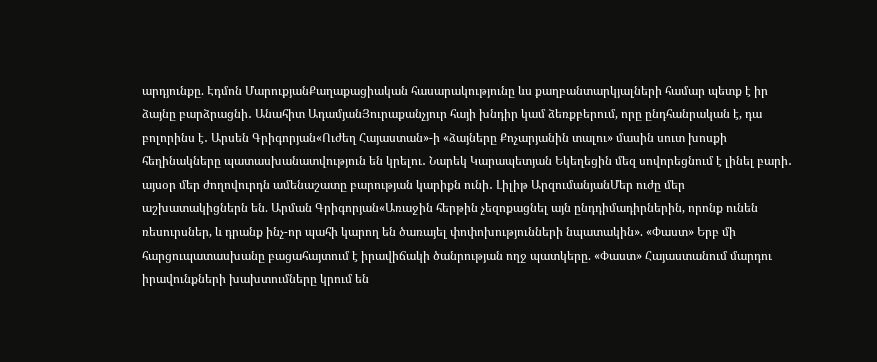արդյունքը. Էդմոն ՄարուքյանՔաղաքացիական հասարակությունը ևս քաղբանտարկյալների համար պետք է իր ձայնը բարձրացնի․ Անահիտ ԱդամյանՅուրաքանչյուր հայի խնդիր կամ ձեռքբերում, որը ընդհանրական է, դա բոլորինս է․ Արսեն Գրիգորյան«Ուժեղ Հայաստան»-ի «ձայները Քոչարյանին տալու» մասին սուտ խոսքի հեղինակները պատասխանատվություն են կրելու․ Նարեկ Կարապետյան Եկեղեցին մեզ սովորեցնում է լինել բարի․ այսօր մեր ժողովուրդն ամենաշատը բարության կարիքն ունի․ Լիլիթ ԱրզումանյանՄեր ուժը մեր աշխատակիցներն են. Արման Գրիգորյան«Առաջին հերթին չեզոքացնել այն ընդդիմադիրներին, որոնք ունեն ռեսուրսներ, և դրանք ինչ-որ պահի կարող են ծառայել փոփոխությունների նպատակին». «Փաստ» Երբ մի հարցուպատասխանը բացահայտում է իրավիճակի ծանրության ողջ պատկերը. «Փաստ» Հայաստանում մարդու իրավունքների խախտումները կրում են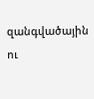զանգվածային ու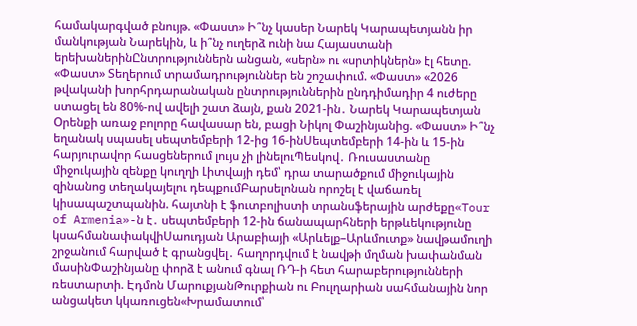համակարգված բնույթ. «Փաստ» Ի՞նչ կասեր Նարեկ Կարապետյանն իր մանկության Նարեկին, և ի՞նչ ուղերձ ունի նա Հայաստանի երեխաներինԸնտրություններն անցան, «սերն» ու «սրտիկներն» էլ հետը. «Փաստ» Տեղերում տրամադրություններ են շոշափում. «Փաստ» «2026 թվականի խորհրդարանական ընտրություններին ընդդիմադիր 4 ուժերը ստացել են 80%-ով ավելի շատ ձայն, քան 2021-ին․ Նարեկ Կարապետյան Oրենքի առաջ բոլորը հավասար են, բացի Նիկոլ Փաշինյանից. «Փաստ» Ի՞նչ եղանակ սպասել սեպտեմբերի 12-ից 16-ինՍեպտեմբերի 14-ին և 15-ին հարյուրավոր հասցեներում լույս չի լինելուՊեսկով․ Ռուսաստանը միջուկային զենքը կուղղի Լիտվայի դեմ՝ դրա տարածքում միջուկային զինանոց տեղակայելու դեպքումԲարսելոնան որոշել է վաճառել կիսապաշտպանին. հայտնի է ֆուտբոլիստի տրանսֆերային արժեքը«Tour of Armenia»-ն է․ սեպտեմբերի 12-ին ճանապարհների երթևեկությունը կսահմանափակվիՍաուդյան Արաբիայի «Արևելք–Արևմուտք» նավթամուղի շրջանում հարված է գրանցվել․ հաղորդվում է նավթի մղման խափանման մասինՓաշինյանը փորձ է անում գնալ ՌԴ-ի հետ հարաբերությունների ռեստարտի. Էդմոն ՄարուքյանԹուրքիան ու Բուլղարիան սահմանային նոր անցակետ կկառուցեն«Խրամատում՝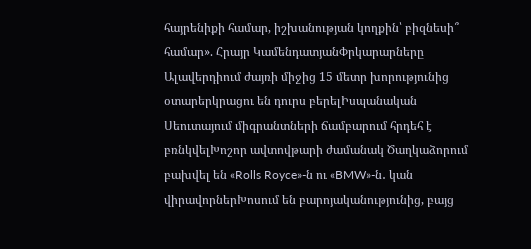հայրենիքի համար, իշխանության կողքին՝ բիզնեսի՞ համար». Հրայր ԿամենդատյանՓրկարարները Ալավերդիում ժայռի միջից 15 մետր խորությունից օտարերկրացու են դուրս բերելԻսպանական Սեուտայում միգրանտների ճամբարում հրդեհ է բռնկվելԽոշոր ավտովթարի ժամանակ Ծաղկաձորում բախվել են «Rolls Royce»-ն ու «BMW»-ն․ կան վիրավորներԽոսում են բարոյականությունից, բայց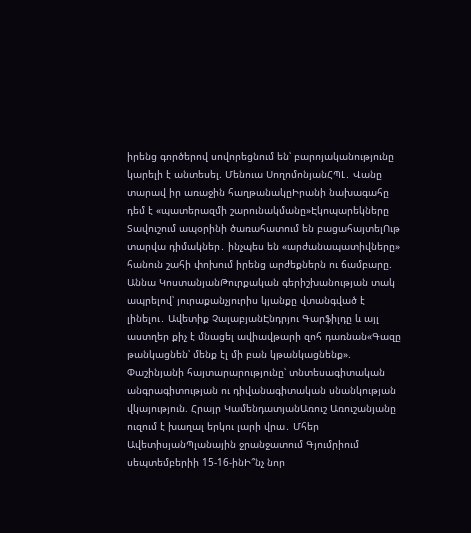իրենց գործերով սովորեցնում են՝ բարոյականությունը կարելի է անտեսել. Մենուա ՍողոմոնյանՀՊԼ․ Վանը տարավ իր առաջին հաղթանակըԻրանի նախագահը դեմ է «պատերազմի շարունակմանը»Էկոպարեկները Տավուշում ապօրինի ծառահատում են բացահայտելՈւթ տարվա դիմակներ․ ինչպես են «արժանապատիվները» հանուն շահի փոխում իրենց արժեքներն ու ճամբարը. Աննա ԿոստանյանԹուրքական գերիշխանության տակ ապրելով՝ յուրաքանչյուրիս կյանքը վտանգված է լինելու․ Ավետիք ՉալաբյանԷնդրյու Գարֆիլդը և այլ աստղեր քիչ է մնացել ավիավթարի զոհ դառնան«Գազը թանկացնեն՝ մենք էլ մի բան կթանկացնենք». Փաշինյանի հայտարարությունը՝ տնտեսագիտական անգրագիտության ու դիվանագիտական սնանկության վկայություն. Հրայր ԿամենդատյանԱռուշ Առուշանյանը ուզում է խաղալ երկու լարի վրա․ Մհեր ԱվետիսյանՊլանային ջրանջատում Գյումրիում սեպտեմբերիի 15-16-ինԻ՞նչ նոր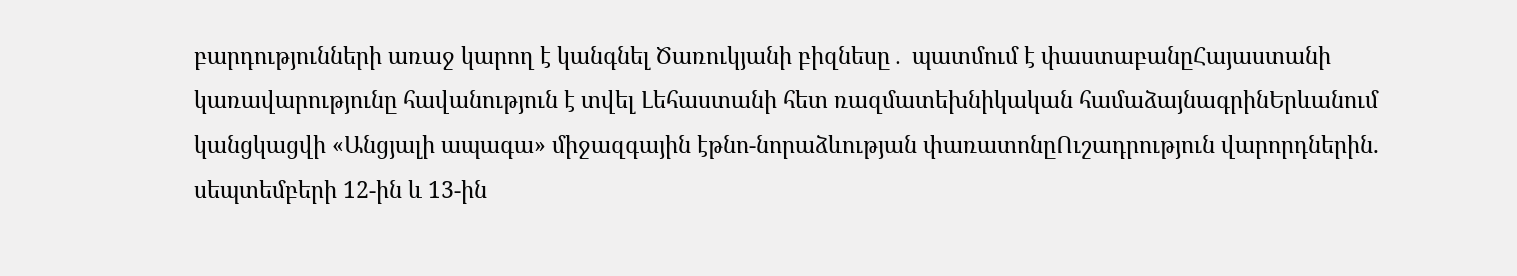բարդությունների առաջ կարող է կանգնել Ծառուկյանի բիզնեսը․ պատմում է փաստաբանըՀայաստանի կառավարությունը հավանություն է տվել Լեհաստանի հետ ռազմատեխնիկական համաձայնագրինԵրևանում կանցկացվի «Անցյալի ապագա» միջազգային էթնո-նորաձևության փառատոնըՈւշադրություն վարորդներին. սեպտեմբերի 12-ին և 13-ին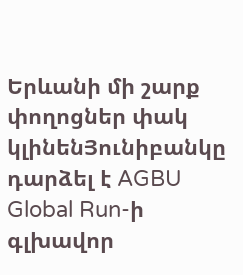Երևանի մի շարք փողոցներ փակ կլինենՅունիբանկը դարձել է AGBU Global Run-ի գլխավոր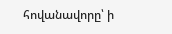հովանավորը՝ ի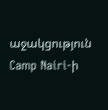աջակցություն Camp Nairi-ի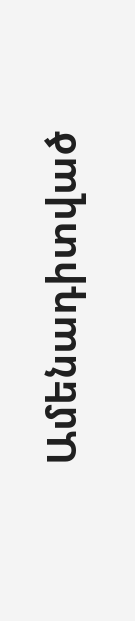Ամենադիտված